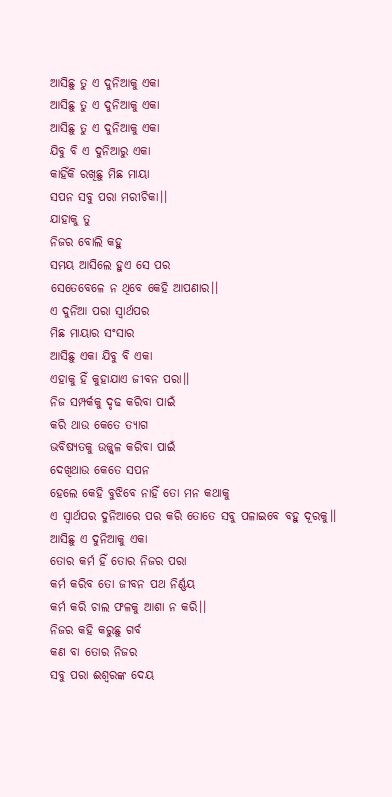ଆସିଛୁ ତୁ ଏ ଦୁନିଆକୁ ଏକା
ଆସିଛୁ ତୁ ଏ ଦୁନିଆକୁ ଏକା
ଆସିଛୁ ତୁ ଏ ଦୁନିଆକୁ ଏକା
ଯିବୁ ବି ଏ ଦୁନିଆରୁ ଏକା
କାହିଁକି ରଖିଛୁ ମିଛ ମାୟା
ସପନ ସବୁ ପରା ମରୀଚିକା।।
ଯାହାକୁ ତୁ
ନିଜର ବୋଲି କହୁ
ସମୟ ଆସିଲେ ହୁଏ ସେ ପର
ସେତେବେଳେ ନ ଥିବେ କେହି ଆପଣାର।।
ଏ ଦୁନିଆ ପରା ସ୍ୱାର୍ଥପର
ମିଛ ମାୟାର ସଂସାର
ଆସିଛୁ ଏକା ଯିବୁ ବି ଏକା
ଏହାକୁ ହିଁ କୁହାଯାଏ ଜୀବନ ପରା।।
ନିଜ ସମ୍ପର୍କକୁ ଦୃଢ କରିବା ପାଇଁ
କରି ଥାଉ କେତେ ତ୍ୟାଗ
ଭବିଷ୍ୟତକୁ ଉଜ୍ଜ୍ୱଳ କରିବା ପାଇଁ
ଦେଖିଥାଉ କେତେ ସପନ
ହେଲେ କେହି ବୁଝିବେ ନାହିଁ ତୋ ମନ କଥାକୁ
ଏ ସ୍ୱାର୍ଥପର ଦୁନିଆରେ ପର କରି ତୋତେ ସବୁ ପଳାଇବେ ବହୁ ଦୂରକୁ।।
ଆସିଛୁ ଏ ଦୁନିଆକୁ ଏକା
ତୋର କର୍ମ ହିଁ ତୋର ନିଜର ପରା
କର୍ମ କରିବ ତୋ ଜୀବନ ପଥ ନିର୍ଣ୍ଣୟ
କର୍ମ କରି ଚାଲ ଫଳକୁ ଆଶା ନ କରି।।
ନିଜର କହି କରୁଛୁ ଗର୍ବ
କଣ ବା ତୋର ନିଜର
ସବୁ ପରା ଈଶ୍ୱରଙ୍କ ଦେୟ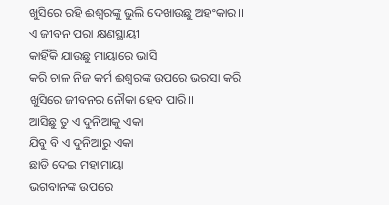ଖୁସିରେ ରହି ଈଶ୍ୱରଙ୍କୁ ଭୁଲି ଦେଖାଉଛୁ ଅହଂକାର।।
ଏ ଜୀବନ ପରା କ୍ଷଣସ୍ଥାୟୀ
କାହିଁକି ଯାଉଛୁ ମାୟାରେ ଭାସି
କରି ଚାଳ ନିଜ କର୍ମ ଈଶ୍ୱରଙ୍କ ଉପରେ ଭରସା କରି
ଖୁସିରେ ଜୀବନର ନୌକା ହେବ ପାରି।।
ଆସିଛୁ ତୁ ଏ ଦୁନିଆକୁ ଏକା
ଯିବୁ ବି ଏ ଦୁନିଆରୁ ଏକା
ଛାଡି ଦେଇ ମହାମାୟା
ଭଗବାନଙ୍କ ଉପରେ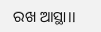ରଖ ଆସ୍ଥା।।